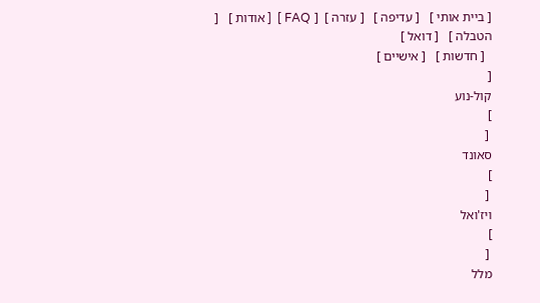[ ביית אותי ]   [ עדיפה ]   [ עזרה ]  [ FAQ ]  [ אודות ]   [ הטבלה ]   [ דואל ]
  [ חדשות ]   [ אישיים ]
[
קול-נוע
]
 [
סאונד
]
 [
ויז'ואל
]
 [
מלל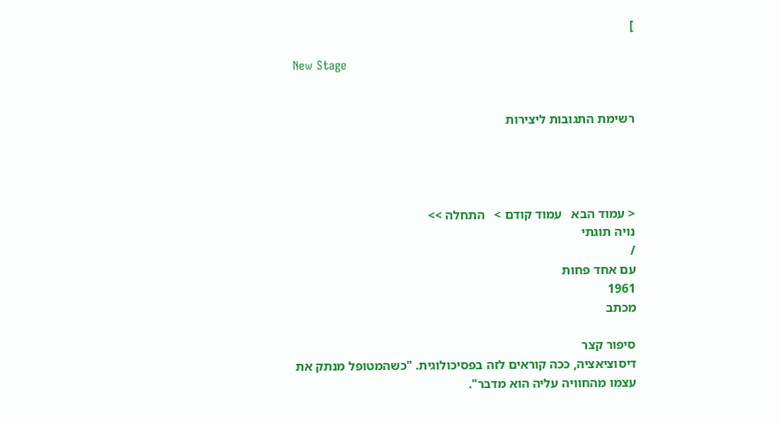]

New Stage


רשימת התגובות ליצירות




< עמוד הבא   עמוד קודם >   התחלה >>
נויה תוגתי
/
עם אחד פחות
1961
מכתב

סיפור קצר
דיסוציאציה, ככה קוראים לזה בפסיכולוגית. "כשהמטופל מנתק את
עצמו מהחוויה עליה הוא מדבר".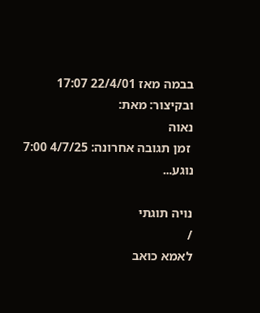בבמה מאז 22/4/01 17:07
ובקיצור: מאת:
נאוה
 זמן תגובה אחרונה: 4/7/25 7:00
נוגע...

נויה תוגתי
/
לאמא כואב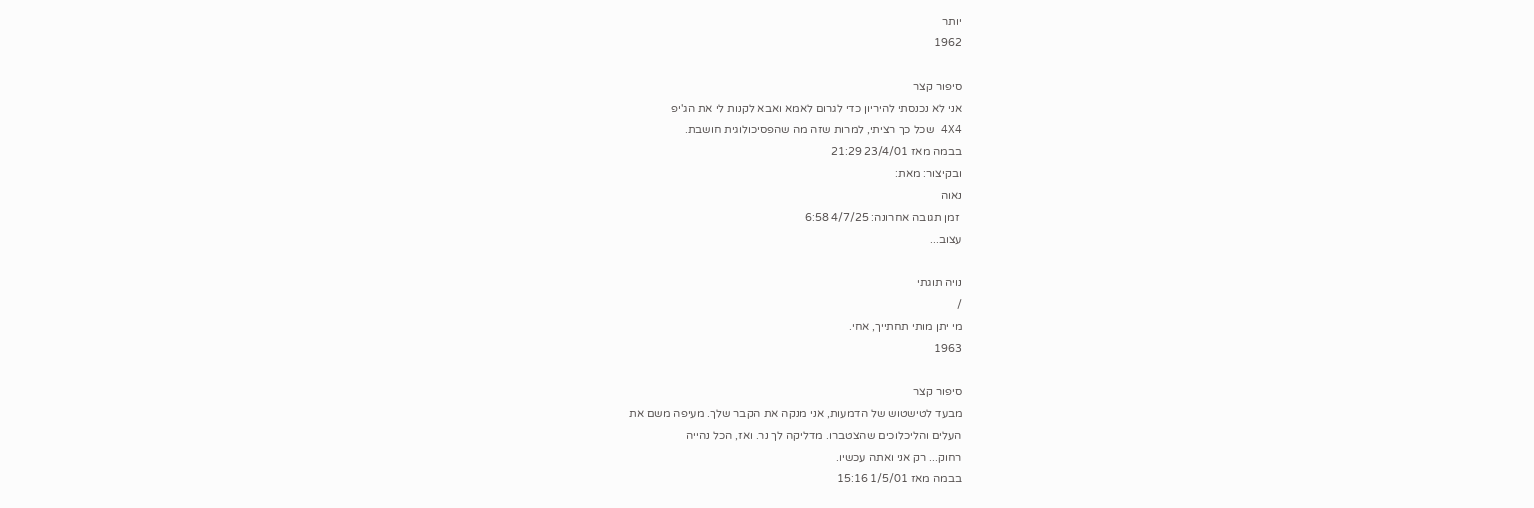יותר
1962

סיפור קצר
אני לא נכנסתי להיריון כדי לגרום לאמא ואבא לקנות לי את הג'יפ
4X4 שכל כך רציתי, למרות שזה מה שהפסיכולוגית חושבת.
בבמה מאז 23/4/01 21:29
ובקיצור: מאת:
נאוה
 זמן תגובה אחרונה: 4/7/25 6:58
עצוב...

נויה תוגתי
/
מי יתן מותי תחתייך, אחי.
1963

סיפור קצר
מבעד לטישטוש של הדמעות, אני מנקה את הקבר שלך. מעיפה משם את
העלים והליכלוכים שהצטברו. מדליקה לך נר. ואז, הכל נהייה
רחוק... רק אני ואתה עכשיו.
בבמה מאז 1/5/01 15:16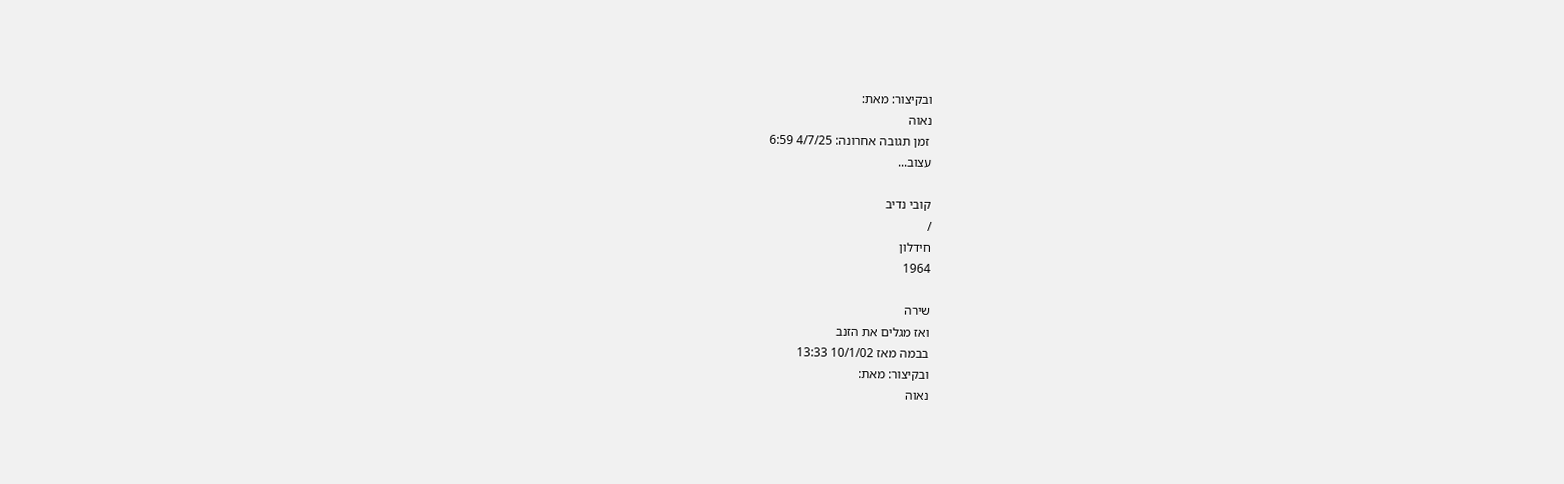ובקיצור: מאת:
נאוה
 זמן תגובה אחרונה: 4/7/25 6:59
עצוב...

קובי נדיב
/
חידלון
1964

שירה
ואז מגלים את הזנב
בבמה מאז 10/1/02 13:33
ובקיצור: מאת:
נאוה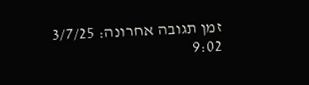זמן תגובה אחרונה: 3/7/25 9:02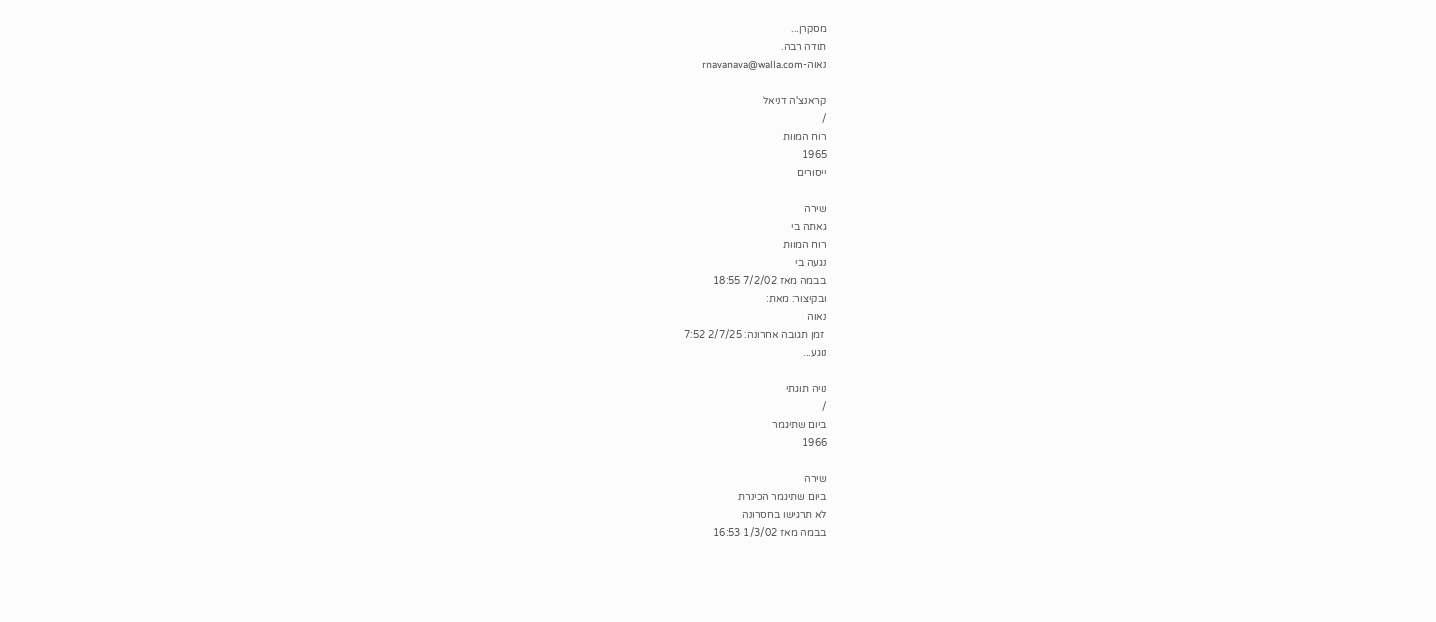מסקרן...
תודה רבה.
נאוה-rnavanava@walla.com

קראנצ'ה דניאל
/
רוח המוות
1965
ייסורים

שירה
גאתה בי
רוח המוות
נגעה בי
בבמה מאז 7/2/02 18:55
ובקיצור: מאת:
נאוה
 זמן תגובה אחרונה: 2/7/25 7:52
נוגע...

נויה תוגתי
/
ביום שתיגמר
1966

שירה
ביום שתיגמר הכינרת
לא תרגישו בחסרונה
בבמה מאז 1/3/02 16:53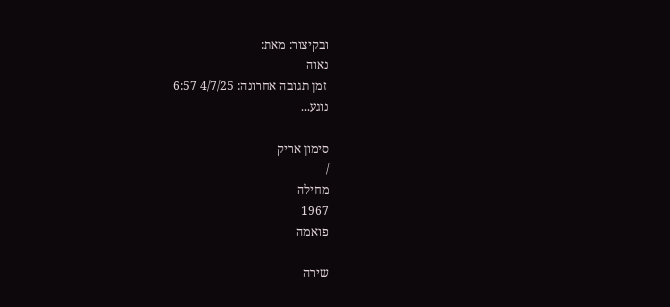ובקיצור: מאת:
נאוה
 זמן תגובה אחרונה: 4/7/25 6:57
נוגע...

סימון אריק
/
מחילה
1967
פואמה

שירה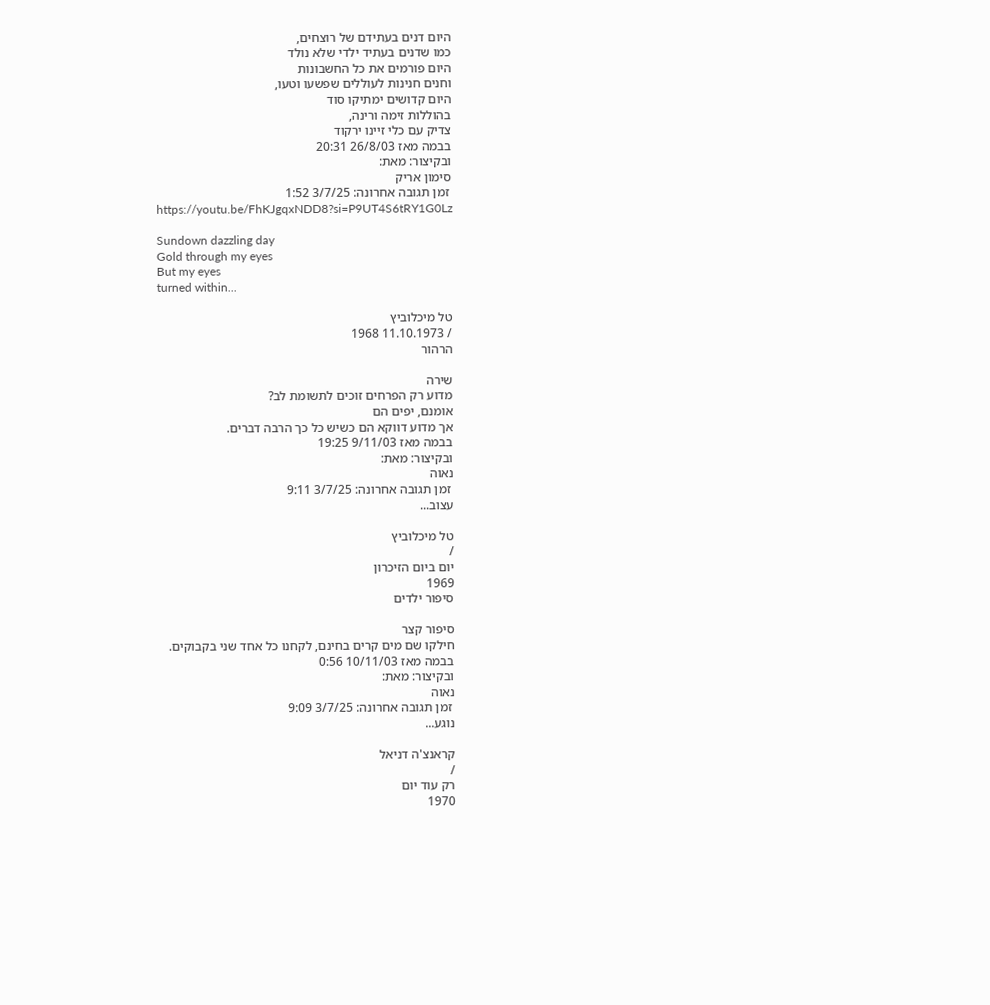היום דנים בעתידם של רוצחים,
כמו שדנים בעתיד ילדי שלא נולד
היום פורמים את כל החשבונות
וחנים חנינות לעוללים שפשעו וטעו,
היום קדושים ימתיקו סוד
בהוללות זימה ורינה,
צדיק עם כלי זיינו ירקוד
בבמה מאז 26/8/03 20:31
ובקיצור: מאת:
סימון אריק
 זמן תגובה אחרונה: 3/7/25 1:52
https://youtu.be/FhKJgqxNDD8?si=P9UT4S6tRY1G0Lz

Sundown dazzling day
Gold through my eyes
But my eyes
turned within...

טל מיכלוביץ
/ 11.10.1973 1968
הרהור

שירה
מדוע רק הפרחים זוכים לתשומת לב?
אומנם, יפים הם
אך מדוע דווקא הם כשיש כל כך הרבה דברים.
בבמה מאז 9/11/03 19:25
ובקיצור: מאת:
נאוה
 זמן תגובה אחרונה: 3/7/25 9:11
עצוב...

טל מיכלוביץ
/
יום ביום הזיכרון
1969
סיפור ילדים

סיפור קצר
חילקו שם מים קרים בחינם, לקחנו כל אחד שני בקבוקים.
בבמה מאז 10/11/03 0:56
ובקיצור: מאת:
נאוה
 זמן תגובה אחרונה: 3/7/25 9:09
נוגע...

קראנצ'ה דניאל
/
רק עוד יום
1970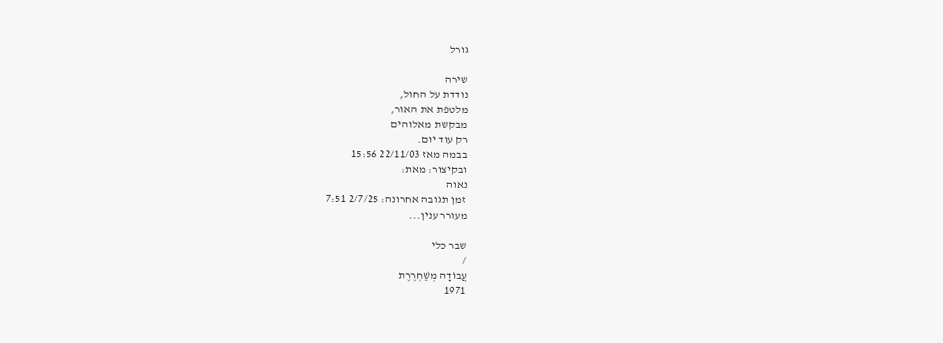גורל

שירה
נודדת על החול,
מלטפת את האור,
מבקשת מאלוהים
רק עוד יום.
בבמה מאז 22/11/03 15:56
ובקיצור: מאת:
נאוה
 זמן תגובה אחרונה: 2/7/25 7:51
מעורר ענין...

שבר כלי
/
עֲבוֹדָה מְשַׁחְרֶרֶת
1971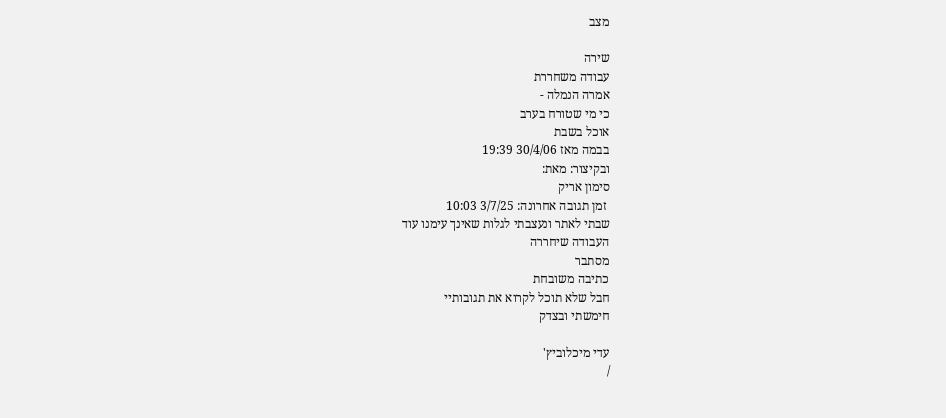מצב

שירה
עבודה משחררת
אמרה הנמלה -
כי מי שטורח בערב
אוכל בשבת
בבמה מאז 30/4/06 19:39
ובקיצור: מאת:
סימון אריק
 זמן תגובה אחרונה: 3/7/25 10:03
שבתי לאתר ונעצבתי לגלות שאינך עימנו עוד
העבודה שיחררה
מסתבר
כתיבה משובחת
חבל שלא תוכל לקרוא את תגובותיי
חימשתי ובצדק

עדי מיכלוביץ'
/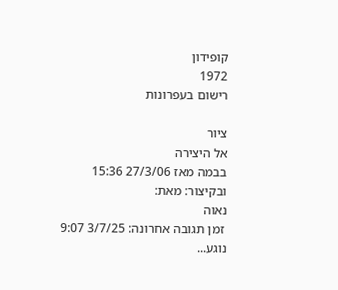קופידון
1972
רישום בעפרונות

ציור
אל היצירה
בבמה מאז 27/3/06 15:36
ובקיצור: מאת:
נאוה
 זמן תגובה אחרונה: 3/7/25 9:07
נוגע...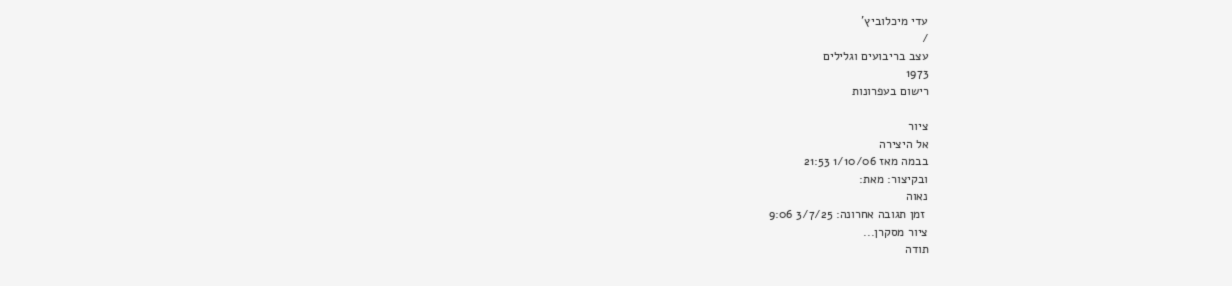עדי מיכלוביץ'
/
עצב בריבועים וגלילים
1973
רישום בעפרונות

ציור
אל היצירה
בבמה מאז 1/10/06 21:53
ובקיצור: מאת:
נאוה
 זמן תגובה אחרונה: 3/7/25 9:06
ציור מסקרן...
תודה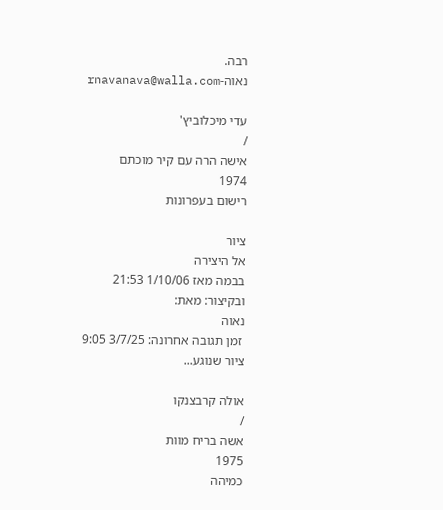רבה.
נאוה-rnavanava@walla.com

עדי מיכלוביץ'
/
אישה הרה עם קיר מוכתם
1974
רישום בעפרונות

ציור
אל היצירה
בבמה מאז 1/10/06 21:53
ובקיצור: מאת:
נאוה
 זמן תגובה אחרונה: 3/7/25 9:05
ציור שנוגע...

אולה קרבצנקו
/
אשה בריח מוות
1975
כמיהה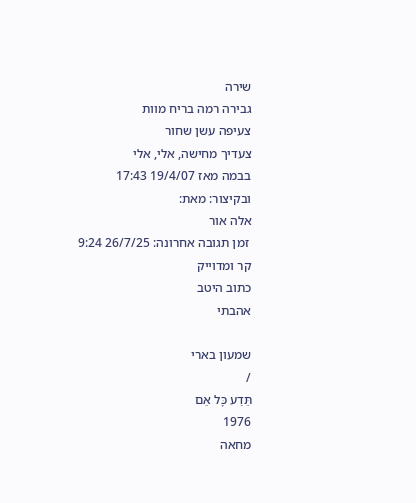שירה
גבירה רמה בריח מוות
צעיפה עשן שחור
צעדיך מחישה, אלי, אלי
בבמה מאז 19/4/07 17:43
ובקיצור: מאת:
אלה אור
 זמן תגובה אחרונה: 26/7/25 9:24
קר ומדוייק
כתוב היטב
אהבתי

שמעון בארי
/
תֵּדַע כָּל אֵם
1976
מחאה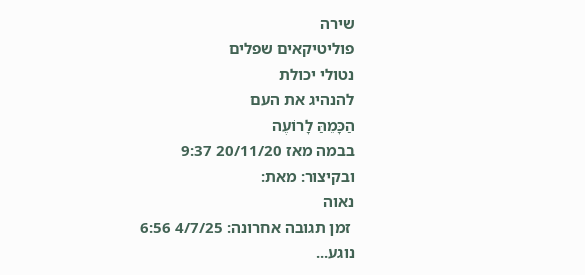שירה
פוליטיקאים שפלים
נטולי יכולת
להנהיג את העם
הַכָּמֵהַּ לָרוֹעֶה
בבמה מאז 20/11/20 9:37
ובקיצור: מאת:
נאוה
 זמן תגובה אחרונה: 4/7/25 6:56
נוגע...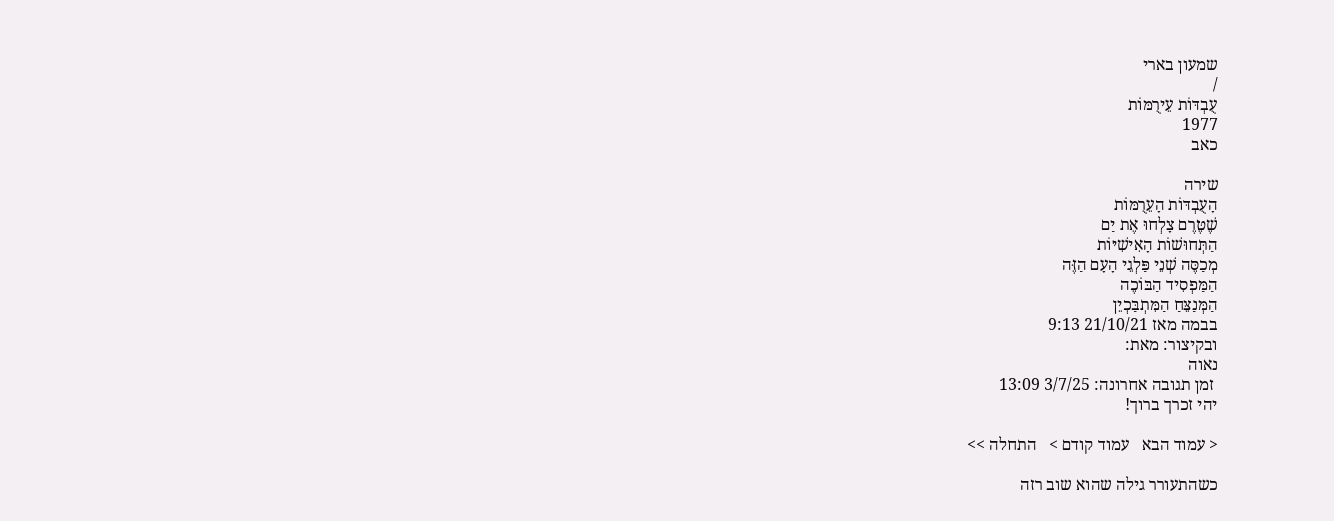שמעון בארי
/
עֻבְדּוֹת עֵירֻמּוֹת
1977
כאב

שירה
הָעֻבְדּוֹת הָעֵרֻמּוֹת
שֶׁטֶּרֶם צָלְחוּ אֶת יַם
הַתְּחוּשׁוֹת הָאִישִׁיּוֹת
מְכַסֶּה שְׁנֵי פַּלְגֵי הָעָם הַזֶּה
הַמַּפְסִיד הַבּוֹכֶה
הַמְּנַצֵּחַ הַמִּתְבַּכְיֵן
בבמה מאז 21/10/21 9:13
ובקיצור: מאת:
נאוה
 זמן תגובה אחרונה: 3/7/25 13:09
יהי זכרך ברוך!

< עמוד הבא   עמוד קודם >   התחלה >>

כשהתעורר גילה שהוא שוב רזה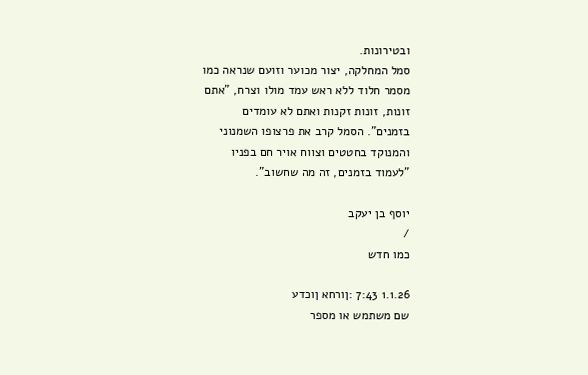ובטירונות.
סמל המחלקה, יצור מכוער וזועם שנראה כמו
מסמר חלוד ללא ראש עמד מולו וצרח, "אתם
זונות, זונות זקנות ואתם לא עומדים
בזמנים". הסמל קרב את פרצופו השמנוני
והמנוקד בחטטים וצווח אויר חם בפניו
"לעמוד בזמנים, זה מה שחשוב".

יוסף בן יעקב
/
כמו חדש

1.1.26 7:43 :ןורחא ןוכדע
שם משתמש או מספר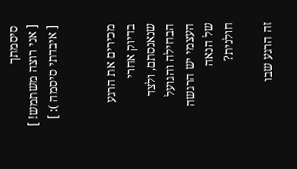סיסמתך
[ אני רוצה משתמש! ]
[ איבדתי סיסמה ): ]


מכירים את הרגע
בדיוק אחרי
שנאנסתם, ולצד
הבחילה והגועל
העצמי יש הרגשה
של הנאה
חולנית?

זה הרגע שבו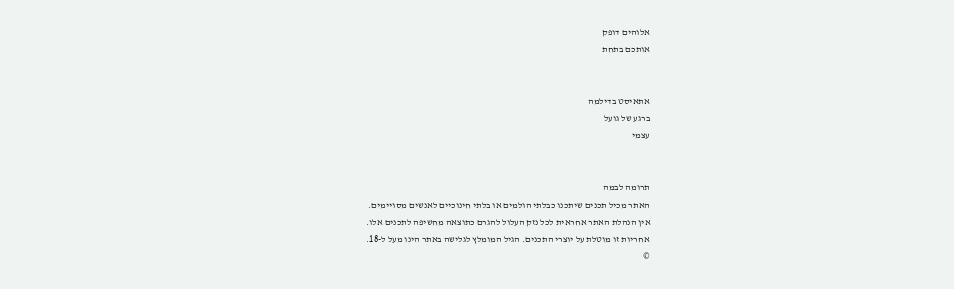אלוהים דופק
אותכם בתחת


אתאיסט בדילמה
ברגע של גועל
עצמי


תרומה לבמה
האתר מכיל תכנים שיתכנו כבלתי הולמים או בלתי חינוכיים לאנשים מסויימים.
אין הנהלת האתר אחראית לכל נזק העלול להגרם כתוצאה מחשיפה לתכנים אלו.
אחריות זו מוטלת על יוצרי התכנים. הגיל המומלץ לגלישה באתר הינו מעל ל-18.
©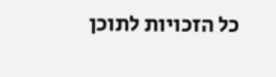כל הזכויות לתוכן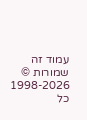עמוד זה שמורות © 1998-2026 כל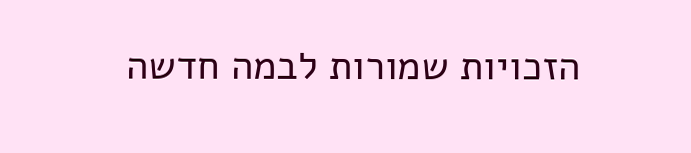הזכויות שמורות לבמה חדשה